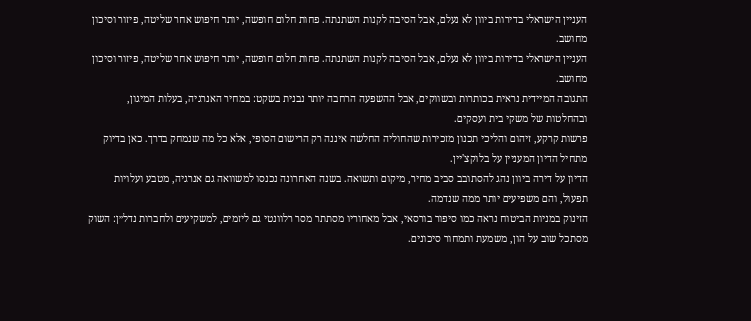העניין הישראלי בדירות ביוון לא נעלם, אבל הסיבה לקנות השתנתה. פחות חלום חופשה, יותר חיפוש אחר שליטה, פיזור וסיכון מחושב.
העניין הישראלי בדירות ביוון לא נעלם, אבל הסיבה לקנות השתנתה. פחות חלום חופשה, יותר חיפוש אחר שליטה, פיזור וסיכון מחושב.
התגובה המיידית נראית בכותרות ובשווקים, אבל ההשפעה הרחבה יותר נבנית בשקט: במחיר האנרגיה, בעלות המיגון, ובהחלטות של משקי בית ועסקים.
פרשות קרקע, זיהום והליכי תכנון מזכירות שהחוליה החלשה איננה רק הרישום הסופי, אלא כל מה שנמחק בדרך. כאן בדיוק מתחיל הדיון המעניין על בלוקצ'יין.
הדיון על דירה ביוון נהג להסתובב סביב מחיר, מיקום ותשואה. בשנה האחרונה נכנסו למשוואה גם אנרגיה, מטבע ועלויות תפעול, והם משפיעים יותר ממה שנדמה.
הזינוק במניות הביטוח נראה כמו סיפור בורסאי, אבל מאחוריו מסתתר מסר רלוונטי גם ליזמים, למשקיעים ולחברות נדל״ן: השוק מסתכל שוב על הון, משמעת ותמחור סיכונים.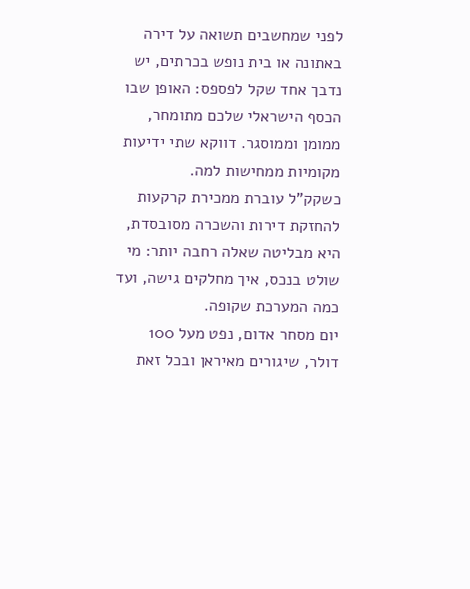לפני שמחשבים תשואה על דירה באתונה או בית נופש בכרתים, יש נדבך אחד שקל לפספס: האופן שבו הכסף הישראלי שלכם מתומחר, ממומן וממוסגר. דווקא שתי ידיעות מקומיות ממחישות למה.
כשקק"ל עוברת ממכירת קרקעות להחזקת דירות והשכרה מסובסדת, היא מבליטה שאלה רחבה יותר: מי שולט בנכס, איך מחלקים גישה, ועד כמה המערכת שקופה.
יום מסחר אדום, נפט מעל 100 דולר, שיגורים מאיראן ובכל זאת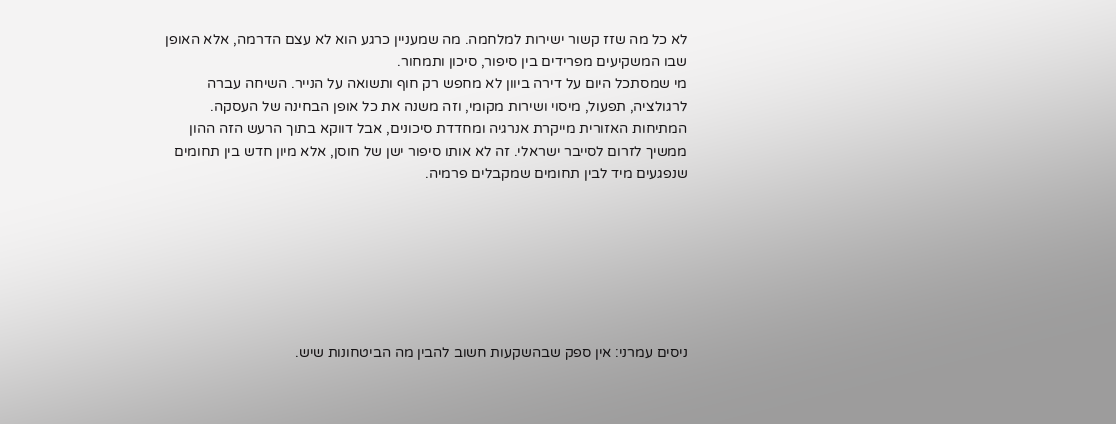לא כל מה שזז קשור ישירות למלחמה. מה שמעניין כרגע הוא לא עצם הדרמה, אלא האופן שבו המשקיעים מפרידים בין סיפור, סיכון ותמחור.
מי שמסתכל היום על דירה ביוון לא מחפש רק חוף ותשואה על הנייר. השיחה עברה לרגולציה, תפעול, מיסוי ושירות מקומי, וזה משנה את כל אופן הבחינה של העסקה.
המתיחות האזורית מייקרת אנרגיה ומחדדת סיכונים, אבל דווקא בתוך הרעש הזה ההון ממשיך לזרום לסייבר ישראלי. זה לא אותו סיפור ישן של חוסן, אלא מיון חדש בין תחומים שנפגעים מיד לבין תחומים שמקבלים פרמיה.







ניסים עמרני: אין ספק שבהשקעות חשוב להבין מה הביטחונות שיש.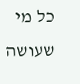כל מי שעושה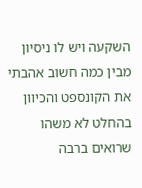השקעה ויש לו ניסיון מבין כמה חשוב אהבתי את הקונספט והכיוון בהחלט לא משהו שרואים ברבה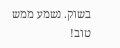בשוק. נשמע ממש טוב!